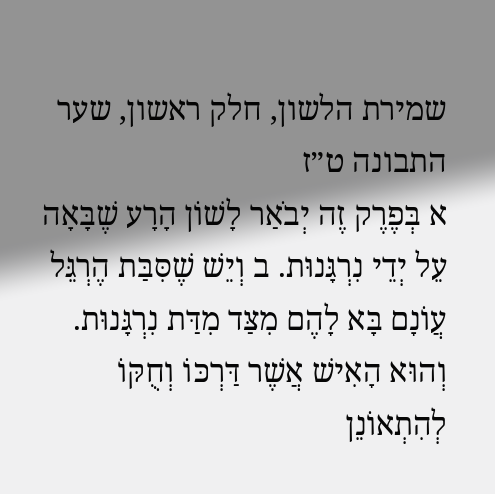שמירת הלשון, חלק ראשון, שער התבונה ט״ז
א בְּפֶרֶק זֶה יְבֹאַר לָשׁוֹן הָרָע שֶׁבָּאָה עֵל יְדֵי נִרְגָּנוּת. ב וְיֵשׁ שֶׁסִּבַּת הֶרְגֵּל עֲוֹנָם בָּא לָהֶם מִצַּד מִדַּת נִרְגָּנוּת. וְהוּא הָאִישׁ אֲשֶׁר דַּרְכּוֹ וְחֻקּוֹ לְהִתְאוֹנֵן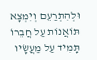וּלְהִתְרַעֵם וְיִמְצָא תּוֹאֲנוֹת עַל חֲבֵרוֹ תָּמִיד עַל מַעֲשָׂיו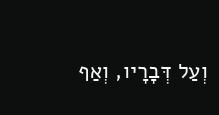וְעַל דְּבָרָיו, וְאַף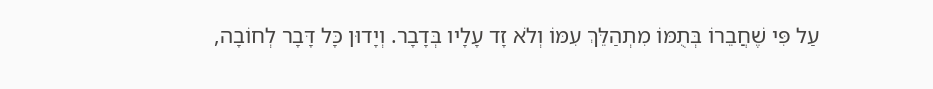עַל פִּי שֶׁחֲבֵרוֹ בְּתֻמּוֹ מִתְהַלֵּךְ עִמּוֹ וְלֹא זָד עָלָיו בְּדָבָר. וְיָדוּן כָּל דָּבָר לְחוֹבָה,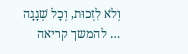וְלֹא לִזְכוּת, וְכָל שְׁגָגָה … להמשך קריאה